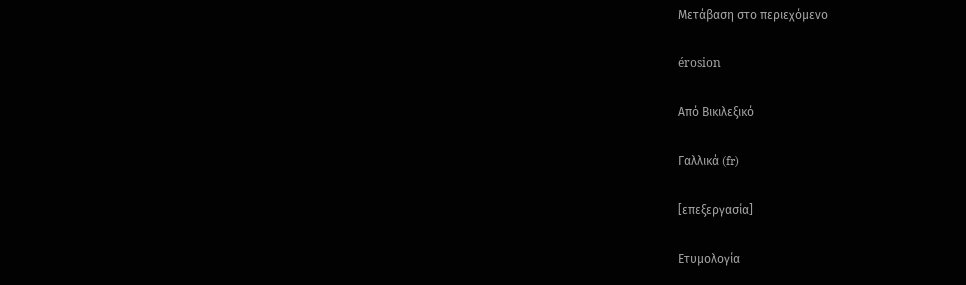Μετάβαση στο περιεχόμενο

érosion

Από Βικιλεξικό

Γαλλικά (fr)

[επεξεργασία]

Ετυμολογία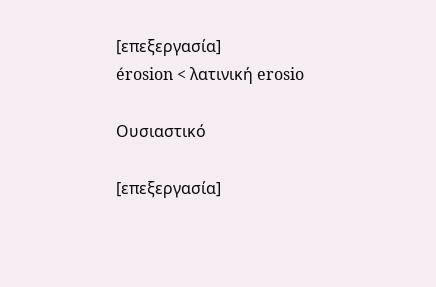[επεξεργασία]
érosion < λατινική erosio

Ουσιαστικό

[επεξεργασία]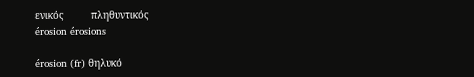ενικός         πληθυντικός
érosion érosions

érosion (fr) θηλυκό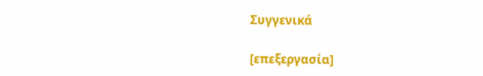Συγγενικά

[επεξεργασία]